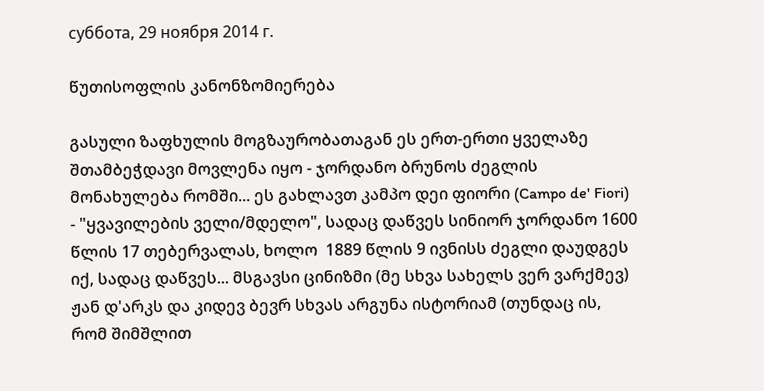суббота, 29 ноября 2014 г.

წუთისოფლის კანონზომიერება

გასული ზაფხულის მოგზაურობათაგან ეს ერთ-ერთი ყველაზე შთამბეჭდავი მოვლენა იყო - ჯორდანო ბრუნოს ძეგლის მონახულება რომში... ეს გახლავთ კამპო დეი ფიორი (Campo de' Fiori) - "ყვავილების ველი/მდელო", სადაც დაწვეს სინიორ ჯორდანო 1600 წლის 17 თებერვალას, ხოლო  1889 წლის 9 ივნისს ძეგლი დაუდგეს იქ, სადაც დაწვეს... მსგავსი ცინიზმი (მე სხვა სახელს ვერ ვარქმევ) ჟან დ'არკს და კიდევ ბევრ სხვას არგუნა ისტორიამ (თუნდაც ის, რომ შიმშლით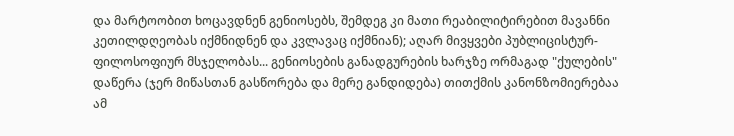და მარტოობით ხოცავდნენ გენიოსებს, შემდეგ კი მათი რეაბილიტირებით მავანნი კეთილდღეობას იქმნიდნენ და კვლავაც იქმნიან); აღარ მივყვები პუბლიცისტურ-ფილოსოფიურ მსჯელობას... გენიოსების განადგურების ხარჯზე ორმაგად "ქულების" დაწერა (ჯერ მიწასთან გასწორება და მერე განდიდება) თითქმის კანონზომიერებაა ამ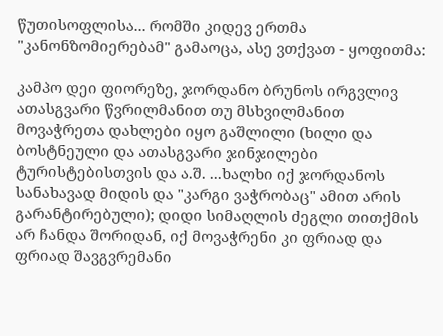წუთისოფლისა... რომში კიდევ ერთმა "კანონზომიერებამ" გამაოცა, ასე ვთქვათ - ყოფითმა:

კამპო დეი ფიორეზე, ჯორდანო ბრუნოს ირგვლივ ათასგვარი წვრილმანით თუ მსხვილმანით მოვაჭრეთა დახლები იყო გაშლილი (ხილი და ბოსტნეული და ათასგვარი ჯინჯილები ტურისტებისთვის და ა.შ. ...ხალხი იქ ჯორდანოს სანახავად მიდის და "კარგი ვაჭრობაც" ამით არის გარანტირებული); დიდი სიმაღლის ძეგლი თითქმის არ ჩანდა შორიდან, იქ მოვაჭრენი კი ფრიად და ფრიად შავგვრემანი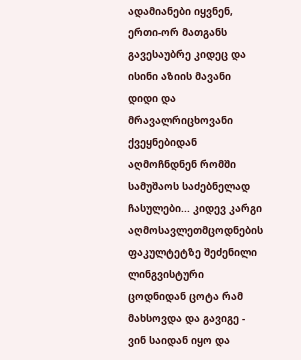ადამიანები იყვნენ, ერთი-ორ მათგანს გავესაუბრე კიდეც და  ისინი აზიის მავანი დიდი და მრავალრიცხოვანი ქვეყნებიდან აღმოჩნდნენ რომში სამუშაოს საძებნელად ჩასულები... კიდევ კარგი აღმოსავლეთმცოდნების ფაკულტეტზე შეძენილი ლინგვისტური ცოდნიდან ცოტა რამ მახსოვდა და გავიგე - ვინ საიდან იყო და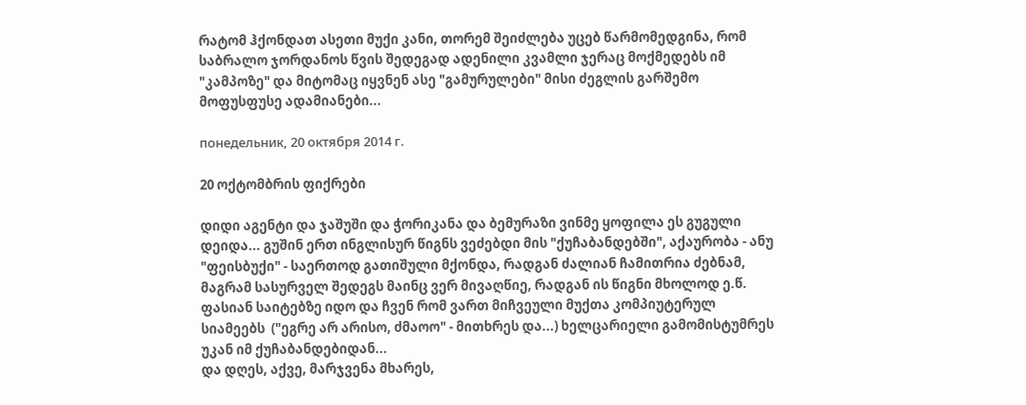რატომ ჰქონდათ ასეთი მუქი კანი, თორემ შეიძლება უცებ წარმომედგინა, რომ საბრალო ჯორდანოს წვის შედეგად ადენილი კვამლი ჯერაც მოქმედებს იმ "კამპოზე" და მიტომაც იყვნენ ასე "გამურულები" მისი ძეგლის გარშემო მოფუსფუსე ადამიანები...

понедельник, 20 октября 2014 г.

20 ოქტომბრის ფიქრები

დიდი აგენტი და ჯაშუში და ჭორიკანა და ბემურაზი ვინმე ყოფილა ეს გუგული დეიდა... გუშინ ერთ ინგლისურ წიგნს ვეძებდი მის "ქუჩაბანდებში", აქაურობა - ანუ "ფეისბუქი" - საერთოდ გათიშული მქონდა, რადგან ძალიან ჩამითრია ძებნამ, მაგრამ სასურველ შედეგს მაინც ვერ მივაღწიე, რადგან ის წიგნი მხოლოდ ე.წ. ფასიან საიტებზე იდო და ჩვენ რომ ვართ მიჩვეული მუქთა კომპიუტერულ სიამეებს  ("ეგრე არ არისო, ძმაოო" - მითხრეს და...) ხელცარიელი გამომისტუმრეს უკან იმ ქუჩაბანდებიდან...
და დღეს, აქვე, მარჯვენა მხარეს,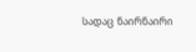სადაც ნაირნაირი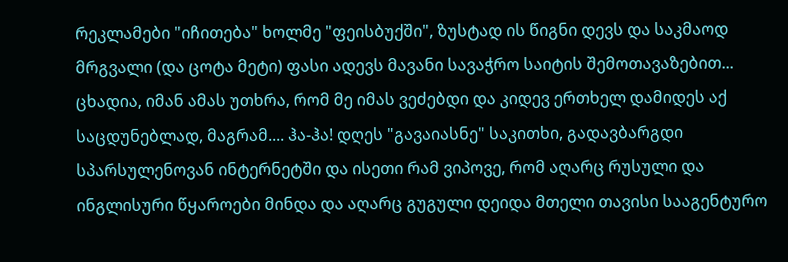რეკლამები "იჩითება" ხოლმე "ფეისბუქში", ზუსტად ის წიგნი დევს და საკმაოდ მრგვალი (და ცოტა მეტი) ფასი ადევს მავანი სავაჭრო საიტის შემოთავაზებით... ცხადია, იმან ამას უთხრა, რომ მე იმას ვეძებდი და კიდევ ერთხელ დამიდეს აქ საცდუნებლად, მაგრამ.... ჰა-ჰა! დღეს "გავაიასნე" საკითხი, გადავბარგდი სპარსულენოვან ინტერნეტში და ისეთი რამ ვიპოვე, რომ აღარც რუსული და ინგლისური წყაროები მინდა და აღარც გუგული დეიდა მთელი თავისი სააგენტურო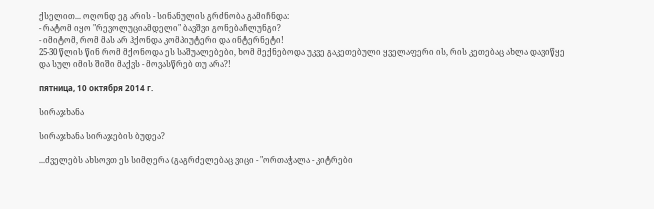ქსელით... ოღონდ ეგ არის - სინანულის გრძნობა გამიჩნდა:
- რატომ იყო "რევოლუციამდელი" ბავშვი გონებაჩლუნგი?
- იმიტომ, რომ მას არ ჰქონდა კომპიუტერი და ინტერნეტი!
25-30 წლის წინ რომ მქონოდა ეს საშუალებები, ხომ მექნებოდა უკვე გაკეთებული ყველაფერი ის, რის კეთებაც ახლა დავიწყე და სულ იმის შიში მაქვს - მოვასწრებ თუ არა?!

пятница, 10 октября 2014 г.

სირაჯხანა

სირაჯხანა სირაჯების ბუდეა?

...ძველებს ახსოვთ ეს სიმღერა (გაგრძელებაც ვიცი - "ორთაჭალა - კიტრები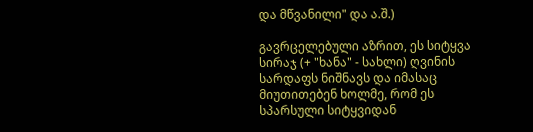და მწვანილი" და ა.შ.)

გავრცელებული აზრით, ეს სიტყვა სირაჯ (+ "ხანა" - სახლი) ღვინის სარდაფს ნიშნავს და იმასაც მიუთითებენ ხოლმე, რომ ეს სპარსული სიტყვიდან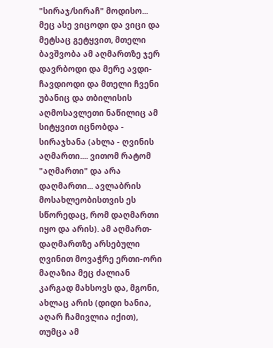"სირაჯ/სირაჩ" მოდისო... მეც ასე ვიცოდი და ვიცი და მეტსაც გეტყვით, მთელი ბავშვობა ამ აღმართზე ჯერ დავრბოდი და მერე ავდი-ჩავდიოდი და მთელი ჩვენი უბანიც და თბილისის აღმოსავლეთი ნაწილიც ამ სიტყვით იცნობდა - სირაჯხანა (ახლა - ღვინის აღმართი.... ვითომ რატომ "აღმართი" და არა დაღმართი... ავლაბრის მოსახლეობისთვის ეს სწორედაც, რომ დაღმართი იყო და არის). ამ აღმართ-დაღმართზე არსებული ღვინით მოვაჭრე ერთი-ორი მაღაზია მეც ძალიან კარგად მახსოვს და, მგონი, ახლაც არის (დიდი ხანია, აღარ ჩამივლია იქით), თუმცა ამ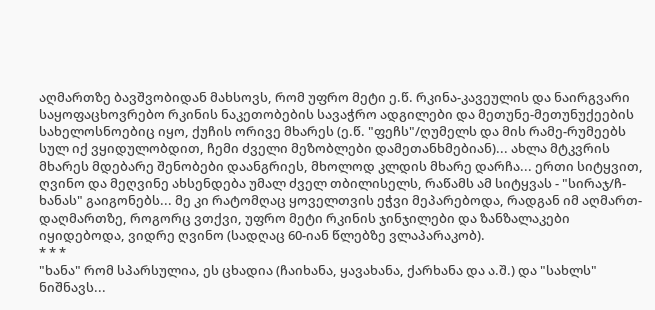აღმართზე ბავშვობიდან მახსოვს, რომ უფრო მეტი ე.წ. რკინა-კავეულის და ნაირგვარი საყოფაცხოვრებო რკინის ნაკეთობების სავაჭრო ადგილები და მეთუნე-მეთუნუქეების სახელოსნოებიც იყო, ქუჩის ორივე მხარეს (ე.წ. "ფეჩს"/ღუმელს და მის რამე-რუმეებს სულ იქ ვყიდულობდით, ჩემი ძველი მეზობლები დამეთანხმებიან)... ახლა მტკვრის მხარეს მდებარე შენობები დაანგრიეს, მხოლოდ კლდის მხარე დარჩა... ერთი სიტყვით, ღვინო და მეღვინე ახსენდება უმალ ძველ თბილისელს, რაწამს ამ სიტყვას - "სირაჯ/ჩ-ხანას" გაიგონებს... მე კი რატომღაც ყოველთვის ეჭვი მეპარებოდა, რადგან იმ აღმართ-დაღმართზე, როგორც ვთქვი, უფრო მეტი რკინის ჯინჯილები და ზანზალაკები იყიდებოდა, ვიდრე ღვინო (სადღაც 60-იან წლებზე ვლაპარაკობ).
* * *
"ხანა" რომ სპარსულია, ეს ცხადია (ჩაიხანა, ყავახანა, ქარხანა და ა.შ.) და "სახლს" ნიშნავს...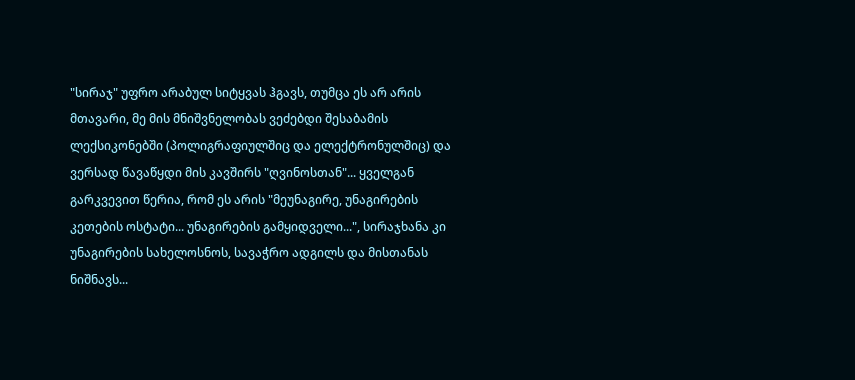"სირაჯ" უფრო არაბულ სიტყვას ჰგავს, თუმცა ეს არ არის მთავარი, მე მის მნიშვნელობას ვეძებდი შესაბამის ლექსიკონებში (პოლიგრაფიულშიც და ელექტრონულშიც) და ვერსად წავაწყდი მის კავშირს "ღვინოსთან"... ყველგან გარკვევით წერია, რომ ეს არის "მეუნაგირე, უნაგირების კეთების ოსტატი... უნაგირების გამყიდველი...", სირაჯხანა კი უნაგირების სახელოსნოს, სავაჭრო ადგილს და მისთანას ნიშნავს...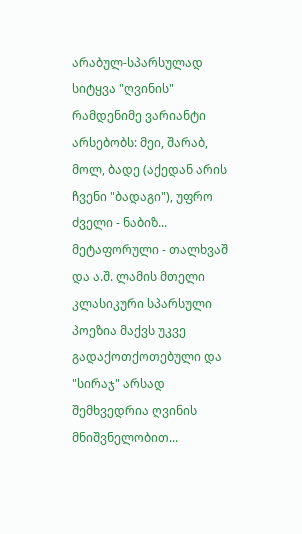არაბულ-სპარსულად სიტყვა "ღვინის" რამდენიმე ვარიანტი არსებობს: მეი, შარაბ, მოლ, ბადე (აქედან არის ჩვენი "ბადაგი"), უფრო ძველი - ნაბიზ... მეტაფორული - თალხვაშ და ა.შ. ლამის მთელი კლასიკური სპარსული პოეზია მაქვს უკვე გადაქოთქოთებული და "სირაჯ" არსად შემხვედრია ღვინის მნიშვნელობით...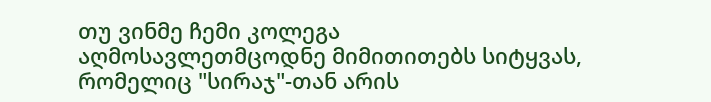თუ ვინმე ჩემი კოლეგა აღმოსავლეთმცოდნე მიმითითებს სიტყვას, რომელიც "სირაჯ"-თან არის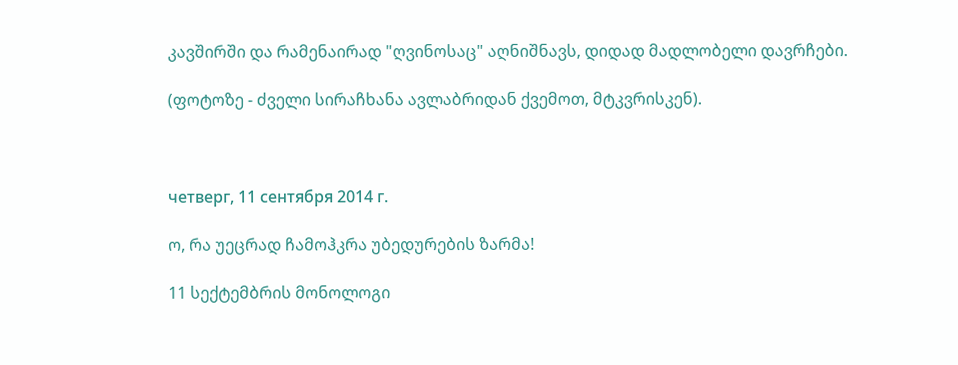კავშირში და რამენაირად "ღვინოსაც" აღნიშნავს, დიდად მადლობელი დავრჩები.

(ფოტოზე - ძველი სირაჩხანა ავლაბრიდან ქვემოთ, მტკვრისკენ).



четверг, 11 сентября 2014 г.

ო, რა უეცრად ჩამოჰკრა უბედურების ზარმა!

11 სექტემბრის მონოლოგი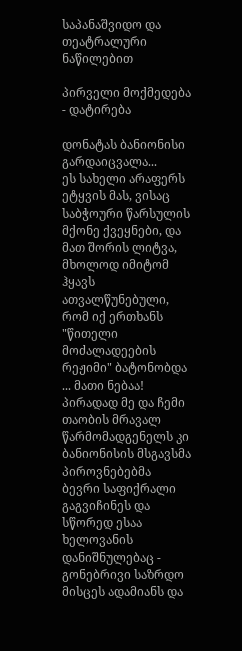საპანაშვიდო და თეატრალური ნაწილებით

პირველი მოქმედება - დატირება

დონატას ბანიონისი გარდაიცვალა...
ეს სახელი არაფერს ეტყვის მას, ვისაც საბჭოური წარსულის მქონე ქვეყნები, და მათ შორის ლიტვა, მხოლოდ იმიტომ ჰყავს ათვალწუნებული, რომ იქ ერთხანს "წითელი მოძალადეების რეჟიმი" ბატონობდა ... მათი ნებაა! პირადად მე და ჩემი თაობის მრავალ წარმომადგენელს კი ბანიონისის მსგავსმა პიროვნებებმა ბევრი საფიქრალი გაგვიჩინეს და სწორედ ესაა ხელოვანის დანიშნულებაც - გონებრივი საზრდო მისცეს ადამიანს და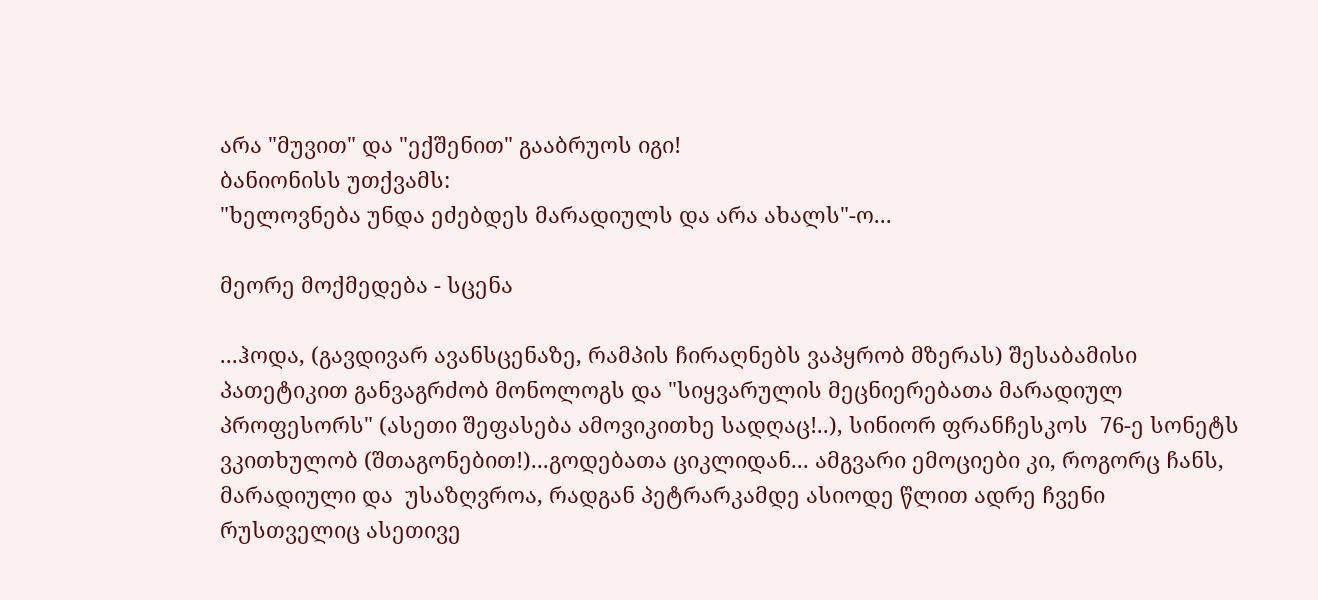არა "მუვით" და "ექშენით" გააბრუოს იგი!
ბანიონისს უთქვამს:
"ხელოვნება უნდა ეძებდეს მარადიულს და არა ახალს"-ო...

მეორე მოქმედება - სცენა

...ჰოდა, (გავდივარ ავანსცენაზე, რამპის ჩირაღნებს ვაპყრობ მზერას) შესაბამისი პათეტიკით განვაგრძობ მონოლოგს და "სიყვარულის მეცნიერებათა მარადიულ პროფესორს" (ასეთი შეფასება ამოვიკითხე სადღაც!..), სინიორ ფრანჩესკოს  76-ე სონეტს ვკითხულობ (შთაგონებით!)...გოდებათა ციკლიდან... ამგვარი ემოციები კი, როგორც ჩანს, მარადიული და  უსაზღვროა, რადგან პეტრარკამდე ასიოდე წლით ადრე ჩვენი რუსთველიც ასეთივე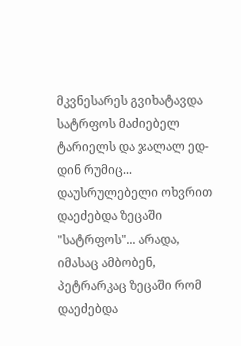მკვნესარეს გვიხატავდა სატრფოს მაძიებელ ტარიელს და ჯალალ ედ-დინ რუმიც... დაუსრულებელი ოხვრით დაეძებდა ზეცაში "სატრფოს"... არადა, იმასაც ამბობენ, პეტრარკაც ზეცაში რომ დაეძებდა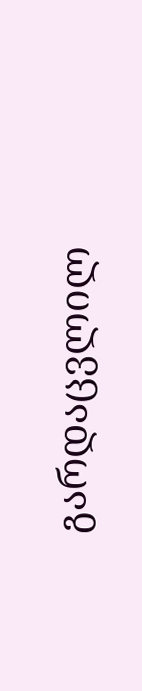გარდაცვლილ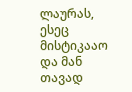ლაურას, ესეც მისტიკააო და მან თავად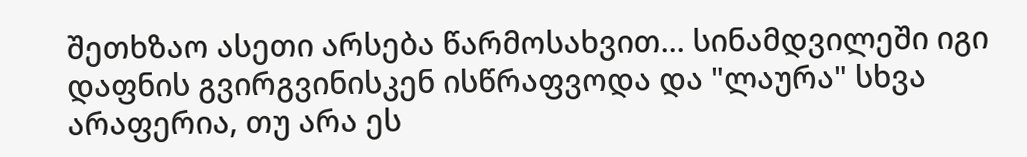შეთხზაო ასეთი არსება წარმოსახვით... სინამდვილეში იგი დაფნის გვირგვინისკენ ისწრაფვოდა და "ლაურა" სხვა არაფერია, თუ არა ეს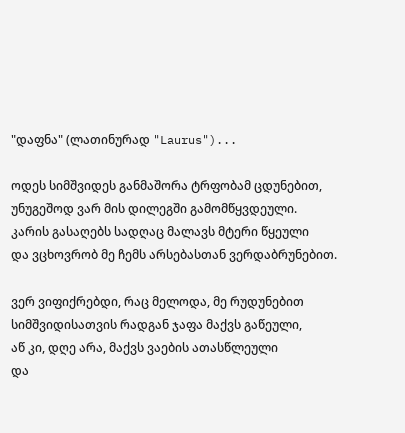"დაფნა" (ლათინურად "Laurus")...

ოდეს სიმშვიდეს განმაშორა ტრფობამ ცდუნებით,
უნუგეშოდ ვარ მის დილეგში გამომწყვდეული.
კარის გასაღებს სადღაც მალავს მტერი წყეული
და ვცხოვრობ მე ჩემს არსებასთან ვერდაბრუნებით.

ვერ ვიფიქრებდი, რაც მელოდა, მე რუდუნებით
სიმშვიდისათვის რადგან ჯაფა მაქვს გაწეული,
აწ კი, დღე არა, მაქვს ვაების ათასწლეული
და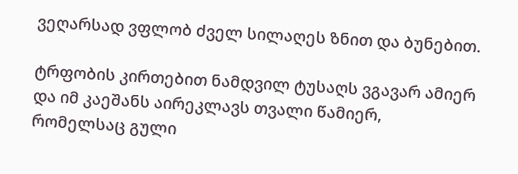ვეღარსად ვფლობ ძველ სილაღეს ზნით და ბუნებით.

ტრფობის კირთებით ნამდვილ ტუსაღს ვგავარ ამიერ
და იმ კაეშანს აირეკლავს თვალი წამიერ,
რომელსაც გული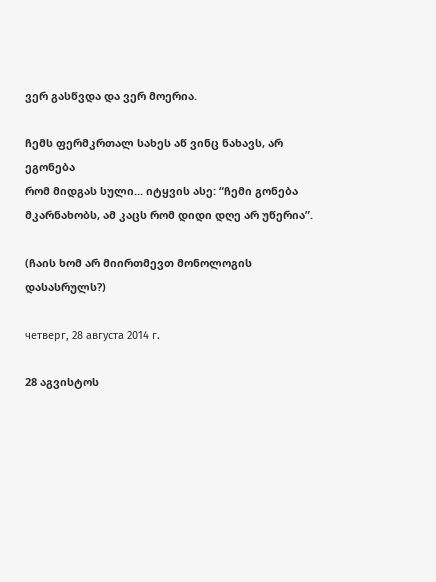ვერ გასწვდა და ვერ მოერია.

ჩემს ფერმკრთალ სახეს აწ ვინც ნახავს, არ ეგონება
რომ მიდგას სული... იტყვის ასე: “ჩემი გონება
მკარნახობს, ამ კაცს რომ დიდი დღე არ უწერია”.

(ჩაის ხომ არ მიირთმევთ მონოლოგის დასასრულს?)

четверг, 28 августа 2014 г.

28 აგვისტოს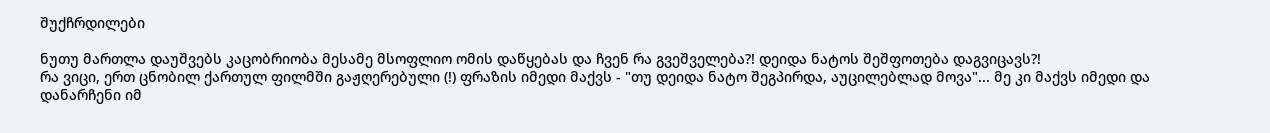შუქჩრდილები

ნუთუ მართლა დაუშვებს კაცობრიობა მესამე მსოფლიო ომის დაწყებას და ჩვენ რა გვეშველება?! დეიდა ნატოს შეშფოთება დაგვიცავს?!
რა ვიცი, ერთ ცნობილ ქართულ ფილმში გაჟღერებული (!) ფრაზის იმედი მაქვს - "თუ დეიდა ნატო შეგპირდა, აუცილებლად მოვა"... მე კი მაქვს იმედი და დანარჩენი იმ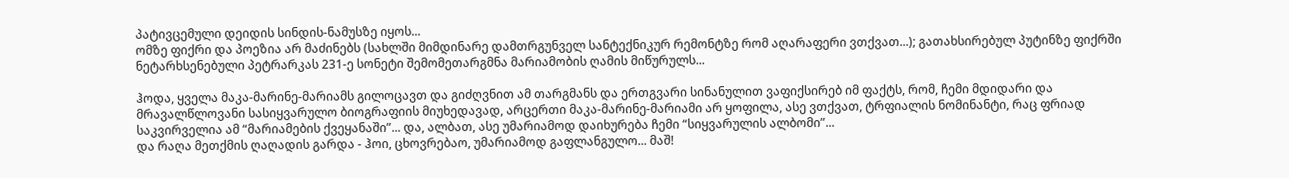პატივცემული დეიდის სინდის-ნამუსზე იყოს...
ომზე ფიქრი და პოეზია არ მაძინებს (სახლში მიმდინარე დამთრგუნველ სანტექნიკურ რემონტზე რომ აღარაფერი ვთქვათ...); გათახსირებულ პუტინზე ფიქრში ნეტარხსენებული პეტრარკას 231-ე სონეტი შემომეთარგმნა მარიამობის ღამის მიწურულს...

ჰოდა, ყველა მაკა-მარინე-მარიამს გილოცავთ და გიძღვნით ამ თარგმანს და ერთგვარი სინანულით ვაფიქსირებ იმ ფაქტს, რომ, ჩემი მდიდარი და მრავალწლოვანი სასიყვარულო ბიოგრაფიის მიუხედავად, არცერთი მაკა-მარინე-მარიამი არ ყოფილა, ასე ვთქვათ, ტრფიალის ნომინანტი, რაც ფრიად საკვირველია ამ “მარიამების ქვეყანაში”... და, ალბათ, ასე უმარიამოდ დაიხურება ჩემი “სიყვარულის ალბომი”...
და რაღა მეთქმის ღაღადის გარდა - ჰოი, ცხოვრებაო, უმარიამოდ გაფლანგულო... მაშ!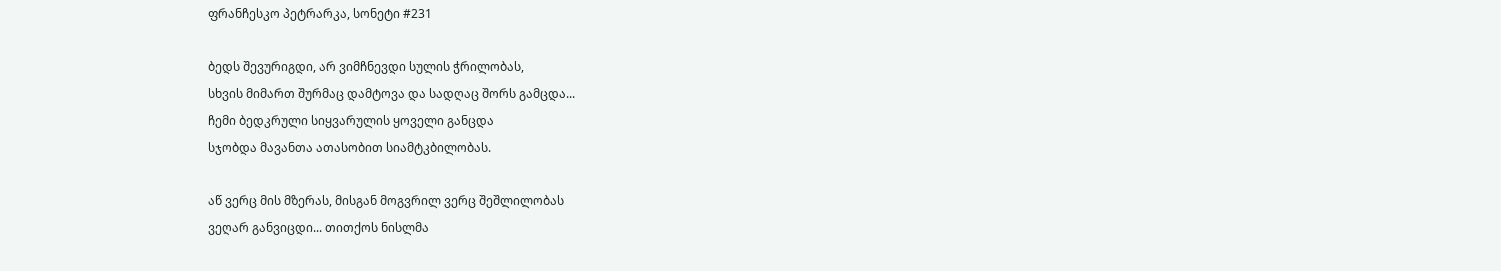ფრანჩესკო პეტრარკა, სონეტი #231

ბედს შევურიგდი, არ ვიმჩნევდი სულის ჭრილობას,
სხვის მიმართ შურმაც დამტოვა და სადღაც შორს გამცდა...
ჩემი ბედკრული სიყვარულის ყოველი განცდა
სჯობდა მავანთა ათასობით სიამტკბილობას.

აწ ვერც მის მზერას, მისგან მოგვრილ ვერც შეშლილობას
ვეღარ განვიცდი... თითქოს ნისლმა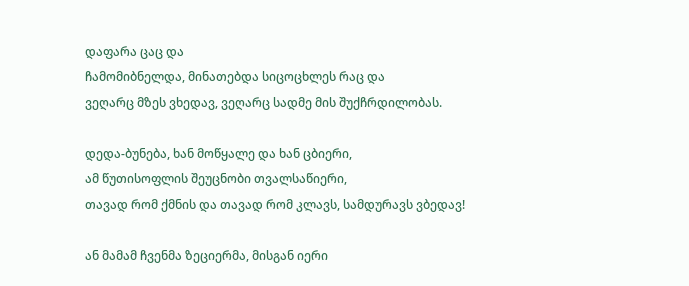დაფარა ცაც და
ჩამომიბნელდა, მინათებდა სიცოცხლეს რაც და
ვეღარც მზეს ვხედავ, ვეღარც სადმე მის შუქჩრდილობას.

დედა-ბუნება, ხან მოწყალე და ხან ცბიერი,
ამ წუთისოფლის შეუცნობი თვალსაწიერი,
თავად რომ ქმნის და თავად რომ კლავს, სამდურავს ვბედავ!

ან მამამ ჩვენმა ზეციერმა, მისგან იერი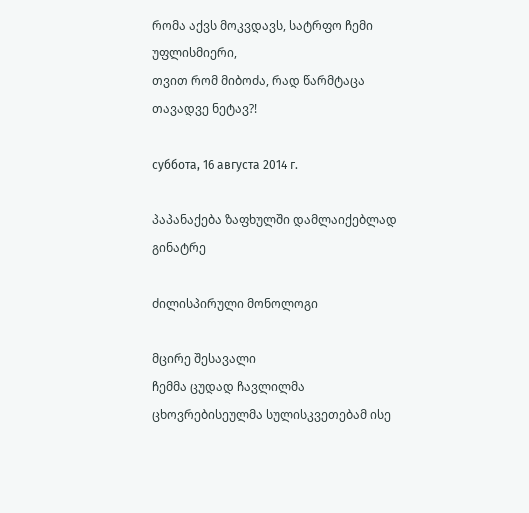რომა აქვს მოკვდავს, სატრფო ჩემი უფლისმიერი,
თვით რომ მიბოძა, რად წარმტაცა თავადვე ნეტავ?!

суббота, 16 августа 2014 г.

პაპანაქება ზაფხულში დამლაიქებლად გინატრე

ძილისპირული მონოლოგი

მცირე შესავალი
ჩემმა ცუდად ჩავლილმა ცხოვრებისეულმა სულისკვეთებამ ისე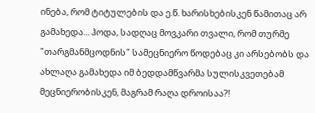ინება, რომ ტიტულების და ე.წ. ხარისხებისკენ წამითაც არ გამახედა... ჰოდა, სადღაც მოვკარი თვალი, რომ თურმე "თარგმანმცოდნის" სამეცნიერო წოდებაც კი არსებობს და ახლაღა გამახედა იმ ბედდამწვარმა სულისკვეთებამ მეცნიერობისკენ, მაგრამ რაღა დროისაა?!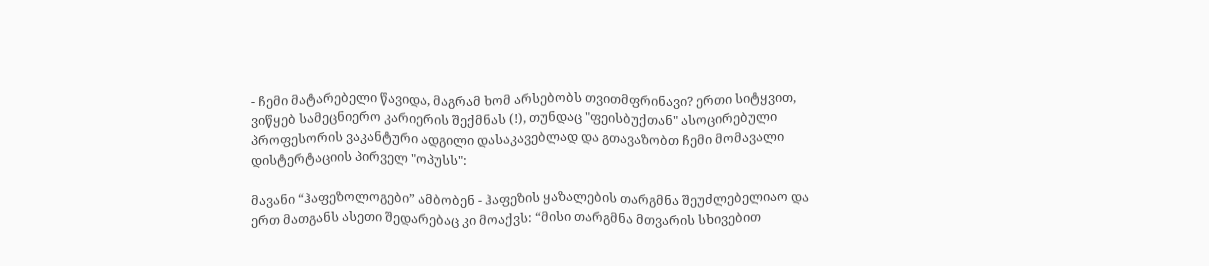- ჩემი მატარებელი წავიდა, მაგრამ ხომ არსებობს თვითმფრინავი? ერთი სიტყვით, ვიწყებ სამეცნიერო კარიერის შექმნას (!), თუნდაც "ფეისბუქთან" ასოცირებული პროფესორის ვაკანტური ადგილი დასაკავებლად და გთავაზობთ ჩემი მომავალი დისტერტაციის პირველ "ოპუსს":

მავანი “ჰაფეზოლოგები” ამბობენ - ჰაფეზის ყაზალების თარგმნა შეუძლებელიაო და ერთ მათგანს ასეთი შედარებაც კი მოაქვს: “მისი თარგმნა მთვარის სხივებით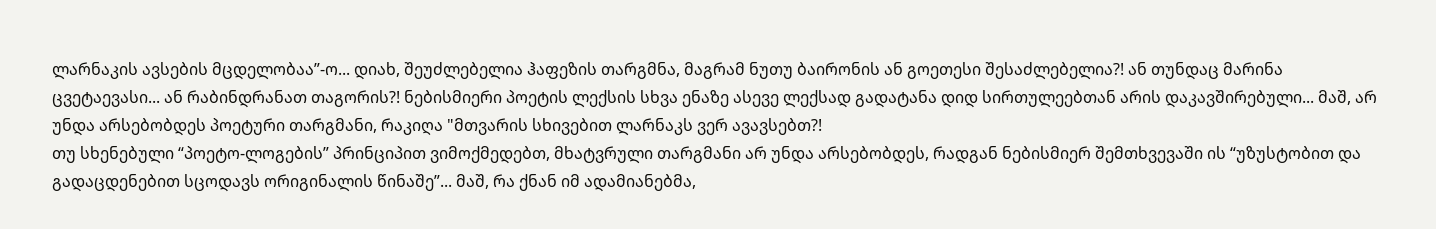ლარნაკის ავსების მცდელობაა”-ო... დიახ, შეუძლებელია ჰაფეზის თარგმნა, მაგრამ ნუთუ ბაირონის ან გოეთესი შესაძლებელია?! ან თუნდაც მარინა ცვეტაევასი... ან რაბინდრანათ თაგორის?! ნებისმიერი პოეტის ლექსის სხვა ენაზე ასევე ლექსად გადატანა დიდ სირთულეებთან არის დაკავშირებული... მაშ, არ უნდა არსებობდეს პოეტური თარგმანი, რაკიღა "მთვარის სხივებით ლარნაკს ვერ ავავსებთ?!
თუ სხენებული “პოეტო-ლოგების” პრინციპით ვიმოქმედებთ, მხატვრული თარგმანი არ უნდა არსებობდეს, რადგან ნებისმიერ შემთხვევაში ის “უზუსტობით და გადაცდენებით სცოდავს ორიგინალის წინაშე”... მაშ, რა ქნან იმ ადამიანებმა,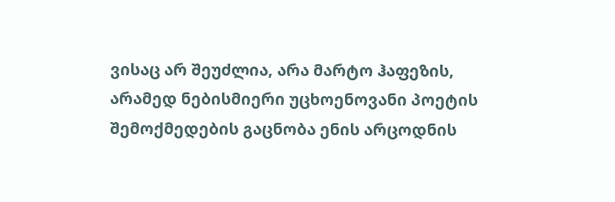ვისაც არ შეუძლია, არა მარტო ჰაფეზის, არამედ ნებისმიერი უცხოენოვანი პოეტის შემოქმედების გაცნობა ენის არცოდნის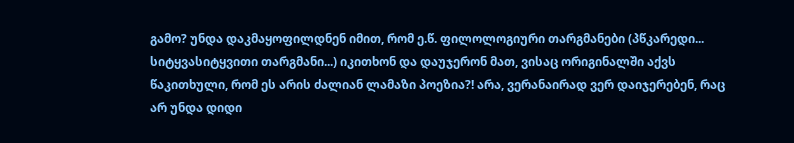გამო? უნდა დაკმაყოფილდნენ იმით, რომ ე.წ. ფილოლოგიური თარგმანები (პწკარედი... სიტყვასიტყვითი თარგმანი...) იკითხონ და დაუჯერონ მათ, ვისაც ორიგინალში აქვს წაკითხული, რომ ეს არის ძალიან ლამაზი პოეზია?! არა, ვერანაირად ვერ დაიჯერებენ, რაც არ უნდა დიდი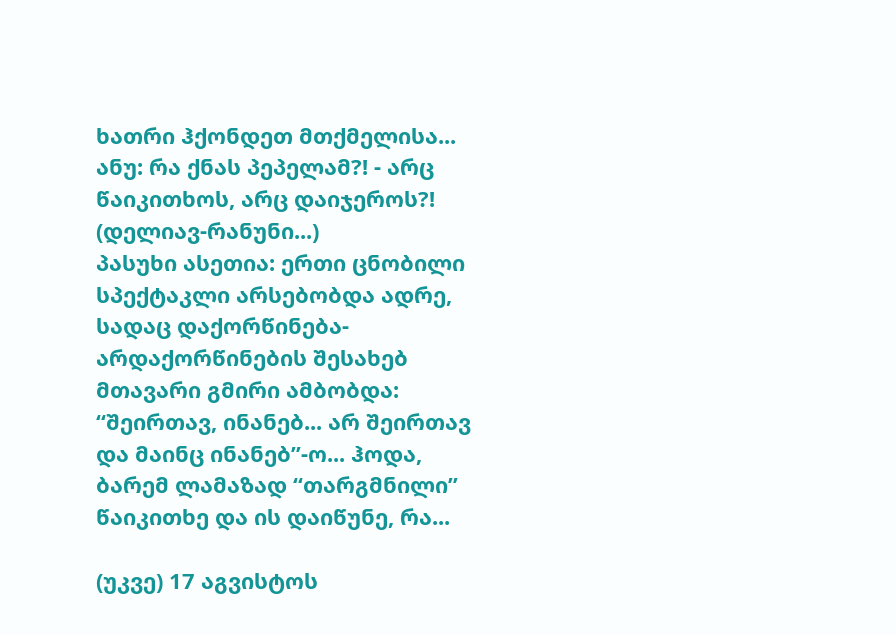ხათრი ჰქონდეთ მთქმელისა...
ანუ: რა ქნას პეპელამ?! - არც წაიკითხოს, არც დაიჯეროს?! (დელიავ-რანუნი...)
პასუხი ასეთია: ერთი ცნობილი სპექტაკლი არსებობდა ადრე, სადაც დაქორწინება-არდაქორწინების შესახებ მთავარი გმირი ამბობდა: “შეირთავ, ინანებ... არ შეირთავ და მაინც ინანებ”-ო... ჰოდა, ბარემ ლამაზად “თარგმნილი” წაიკითხე და ის დაიწუნე, რა...

(უკვე) 17 აგვისტოს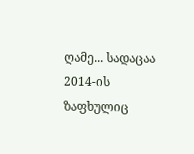ღამე... სადაცაა 2014-ის ზაფხულიც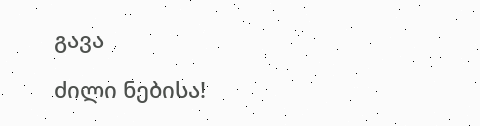გავა

ძილი ნებისა!